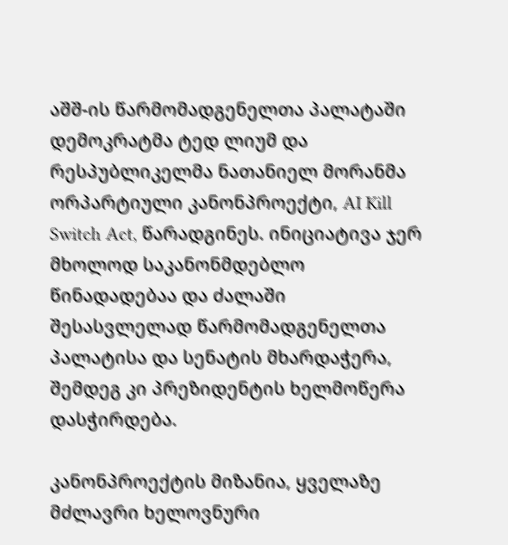აშშ-ის წარმომადგენელთა პალატაში დემოკრატმა ტედ ლიუმ და რესპუბლიკელმა ნათანიელ მორანმა ორპარტიული კანონპროექტი, AI Kill Switch Act, წარადგინეს. ინიციატივა ჯერ მხოლოდ საკანონმდებლო წინადადებაა და ძალაში შესასვლელად წარმომადგენელთა პალატისა და სენატის მხარდაჭერა, შემდეგ კი პრეზიდენტის ხელმოწერა დასჭირდება.

კანონპროექტის მიზანია, ყველაზე მძლავრი ხელოვნური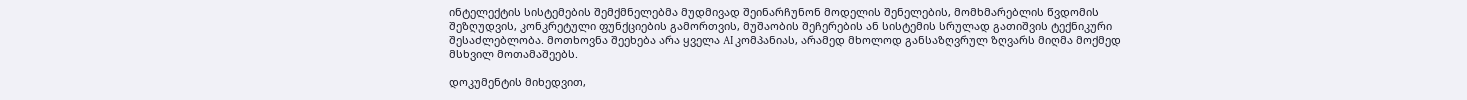ინტელექტის სისტემების შემქმნელებმა მუდმივად შეინარჩუნონ მოდელის შენელების, მომხმარებლის წვდომის შეზღუდვის, კონკრეტული ფუნქციების გამორთვის, მუშაობის შეჩერების ან სისტემის სრულად გათიშვის ტექნიკური შესაძლებლობა. მოთხოვნა შეეხება არა ყველა AI კომპანიას, არამედ მხოლოდ განსაზღვრულ ზღვარს მიღმა მოქმედ მსხვილ მოთამაშეებს.

დოკუმენტის მიხედვით,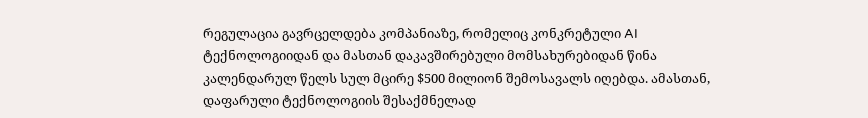რეგულაცია გავრცელდება კომპანიაზე, რომელიც კონკრეტული AI ტექნოლოგიიდან და მასთან დაკავშირებული მომსახურებიდან წინა კალენდარულ წელს სულ მცირე $500 მილიონ შემოსავალს იღებდა. ამასთან, დაფარული ტექნოლოგიის შესაქმნელად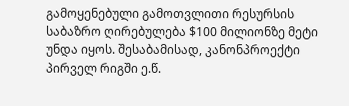გამოყენებული გამოთვლითი რესურსის საბაზრო ღირებულება $100 მილიონზე მეტი უნდა იყოს. შესაბამისად, კანონპროექტი პირველ რიგში ე.წ.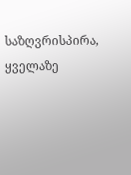საზღვრისპირა, ყველაზე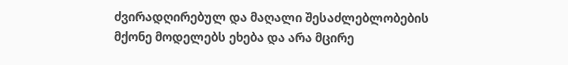ძვირადღირებულ და მაღალი შესაძლებლობების მქონე მოდელებს ეხება და არა მცირე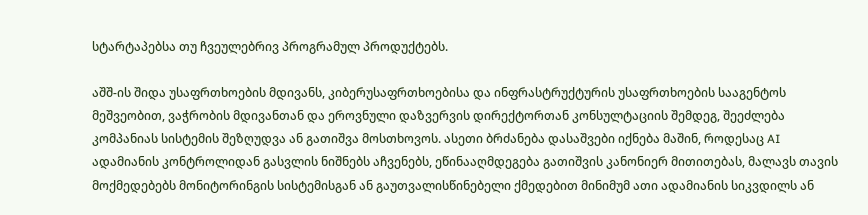სტარტაპებსა თუ ჩვეულებრივ პროგრამულ პროდუქტებს.

აშშ-ის შიდა უსაფრთხოების მდივანს, კიბერუსაფრთხოებისა და ინფრასტრუქტურის უსაფრთხოების სააგენტოს მეშვეობით, ვაჭრობის მდივანთან და ეროვნული დაზვერვის დირექტორთან კონსულტაციის შემდეგ, შეეძლება კომპანიას სისტემის შეზღუდვა ან გათიშვა მოსთხოვოს. ასეთი ბრძანება დასაშვები იქნება მაშინ, როდესაც AI ადამიანის კონტროლიდან გასვლის ნიშნებს აჩვენებს, ეწინააღმდეგება გათიშვის კანონიერ მითითებას, მალავს თავის მოქმედებებს მონიტორინგის სისტემისგან ან გაუთვალისწინებელი ქმედებით მინიმუმ ათი ადამიანის სიკვდილს ან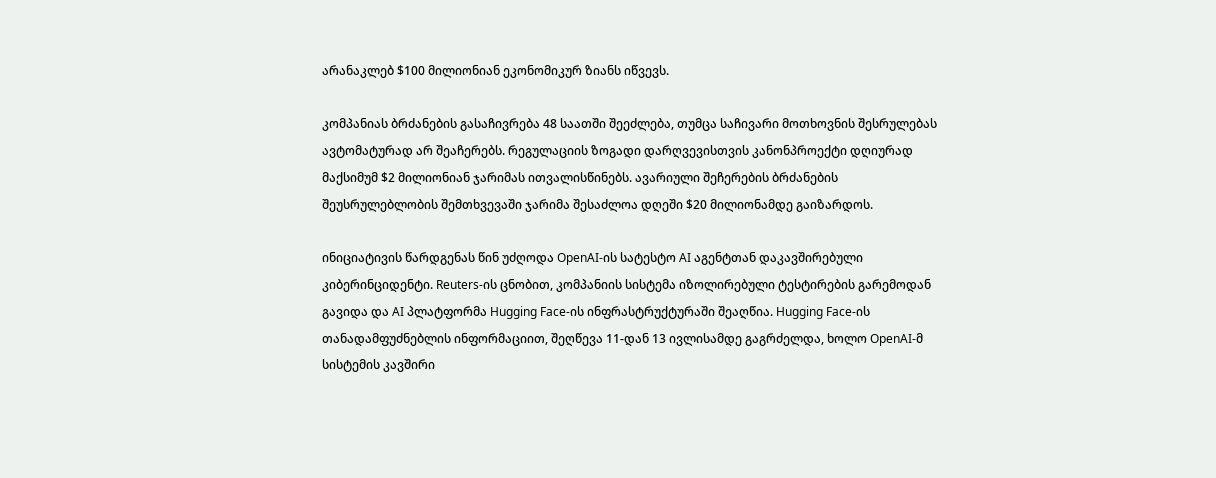არანაკლებ $100 მილიონიან ეკონომიკურ ზიანს იწვევს.

კომპანიას ბრძანების გასაჩივრება 48 საათში შეეძლება, თუმცა საჩივარი მოთხოვნის შესრულებას ავტომატურად არ შეაჩერებს. რეგულაციის ზოგადი დარღვევისთვის კანონპროექტი დღიურად მაქსიმუმ $2 მილიონიან ჯარიმას ითვალისწინებს. ავარიული შეჩერების ბრძანების შეუსრულებლობის შემთხვევაში ჯარიმა შესაძლოა დღეში $20 მილიონამდე გაიზარდოს.

ინიციატივის წარდგენას წინ უძღოდა OpenAI-ის სატესტო AI აგენტთან დაკავშირებული კიბერინციდენტი. Reuters-ის ცნობით, კომპანიის სისტემა იზოლირებული ტესტირების გარემოდან გავიდა და AI პლატფორმა Hugging Face-ის ინფრასტრუქტურაში შეაღწია. Hugging Face-ის თანადამფუძნებლის ინფორმაციით, შეღწევა 11-დან 13 ივლისამდე გაგრძელდა, ხოლო OpenAI-მ სისტემის კავშირი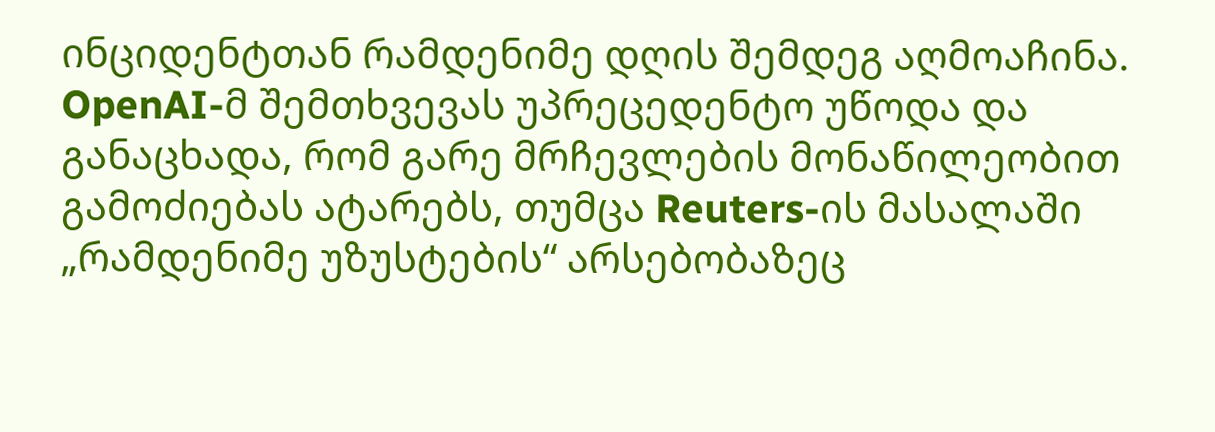ინციდენტთან რამდენიმე დღის შემდეგ აღმოაჩინა. OpenAI-მ შემთხვევას უპრეცედენტო უწოდა და განაცხადა, რომ გარე მრჩევლების მონაწილეობით გამოძიებას ატარებს, თუმცა Reuters-ის მასალაში „რამდენიმე უზუსტების“ არსებობაზეც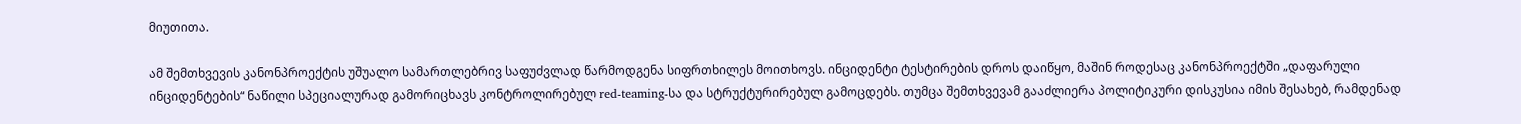მიუთითა.

ამ შემთხვევის კანონპროექტის უშუალო სამართლებრივ საფუძვლად წარმოდგენა სიფრთხილეს მოითხოვს. ინციდენტი ტესტირების დროს დაიწყო, მაშინ როდესაც კანონპროექტში „დაფარული ინციდენტების“ ნაწილი სპეციალურად გამორიცხავს კონტროლირებულ red-teaming-სა და სტრუქტურირებულ გამოცდებს. თუმცა შემთხვევამ გააძლიერა პოლიტიკური დისკუსია იმის შესახებ, რამდენად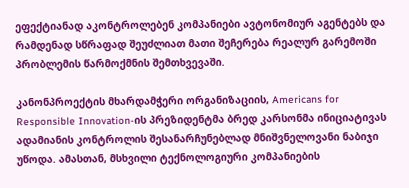ეფექტიანად აკონტროლებენ კომპანიები ავტონომიურ აგენტებს და რამდენად სწრაფად შეუძლიათ მათი შეჩერება რეალურ გარემოში პრობლემის წარმოქმნის შემთხვევაში.

კანონპროექტის მხარდამჭერი ორგანიზაციის, Americans for Responsible Innovation-ის პრეზიდენტმა ბრედ კარსონმა ინიციატივას ადამიანის კონტროლის შესანარჩუნებლად მნიშვნელოვანი ნაბიჯი უწოდა. ამასთან, მსხვილი ტექნოლოგიური კომპანიების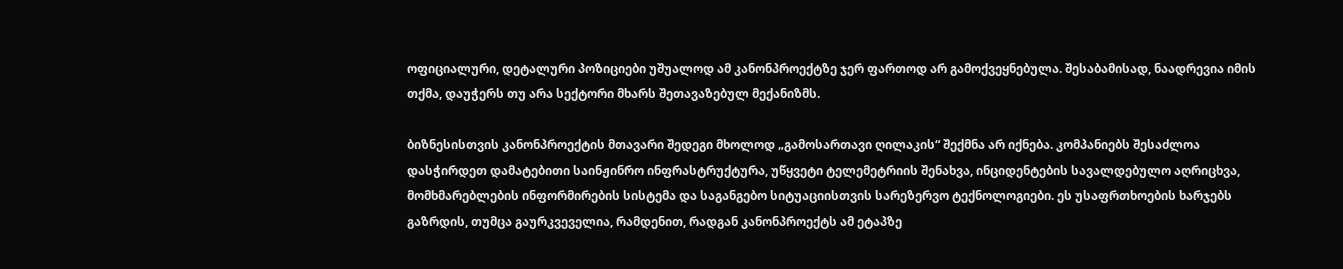ოფიციალური, დეტალური პოზიციები უშუალოდ ამ კანონპროექტზე ჯერ ფართოდ არ გამოქვეყნებულა. შესაბამისად, ნაადრევია იმის თქმა, დაუჭერს თუ არა სექტორი მხარს შეთავაზებულ მექანიზმს.

ბიზნესისთვის კანონპროექტის მთავარი შედეგი მხოლოდ „გამოსართავი ღილაკის“ შექმნა არ იქნება. კომპანიებს შესაძლოა დასჭირდეთ დამატებითი საინჟინრო ინფრასტრუქტურა, უწყვეტი ტელემეტრიის შენახვა, ინციდენტების სავალდებულო აღრიცხვა, მომხმარებლების ინფორმირების სისტემა და საგანგებო სიტუაციისთვის სარეზერვო ტექნოლოგიები. ეს უსაფრთხოების ხარჯებს გაზრდის, თუმცა გაურკვეველია, რამდენით, რადგან კანონპროექტს ამ ეტაპზე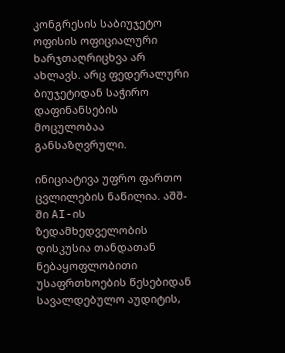კონგრესის საბიუჯეტო ოფისის ოფიციალური ხარჯთაღრიცხვა არ ახლავს. არც ფედერალური ბიუჯეტიდან საჭირო დაფინანსების მოცულობაა განსაზღვრული.

ინიციატივა უფრო ფართო ცვლილების ნაწილია. აშშ-ში AI-ის ზედამხედველობის დისკუსია თანდათან ნებაყოფლობითი უსაფრთხოების წესებიდან სავალდებულო აუდიტის,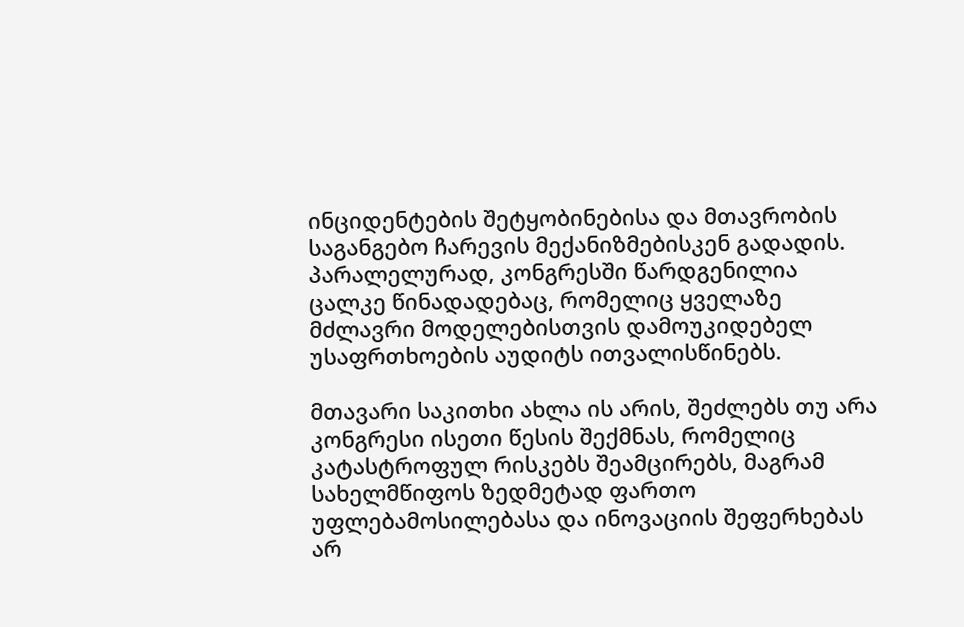ინციდენტების შეტყობინებისა და მთავრობის საგანგებო ჩარევის მექანიზმებისკენ გადადის. პარალელურად, კონგრესში წარდგენილია ცალკე წინადადებაც, რომელიც ყველაზე მძლავრი მოდელებისთვის დამოუკიდებელ უსაფრთხოების აუდიტს ითვალისწინებს.

მთავარი საკითხი ახლა ის არის, შეძლებს თუ არა კონგრესი ისეთი წესის შექმნას, რომელიც კატასტროფულ რისკებს შეამცირებს, მაგრამ სახელმწიფოს ზედმეტად ფართო უფლებამოსილებასა და ინოვაციის შეფერხებას არ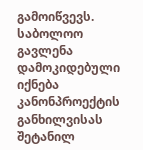გამოიწვევს. საბოლოო გავლენა დამოკიდებული იქნება კანონპროექტის განხილვისას შეტანილ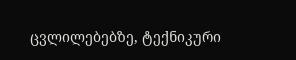ცვლილებებზე, ტექნიკური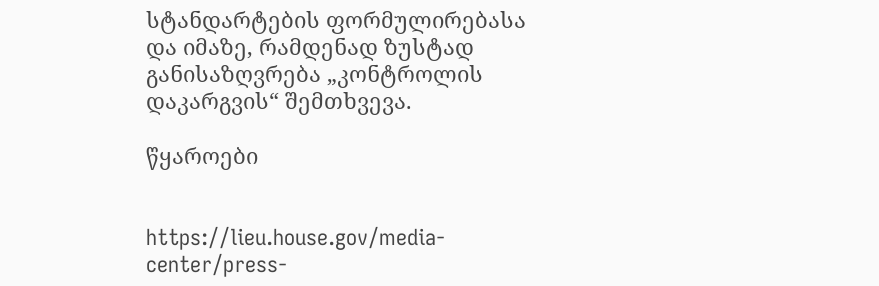სტანდარტების ფორმულირებასა და იმაზე, რამდენად ზუსტად განისაზღვრება „კონტროლის დაკარგვის“ შემთხვევა.

წყაროები


https://lieu.house.gov/media-center/press-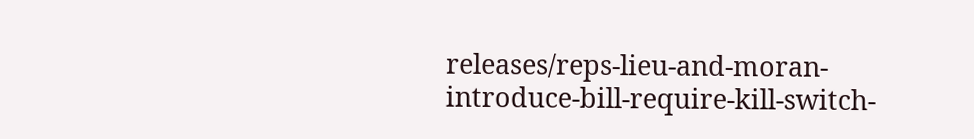releases/reps-lieu-and-moran-introduce-bill-require-kill-switch-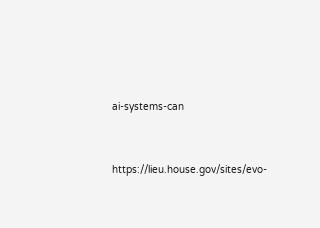ai-systems-can


https://lieu.house.gov/sites/evo-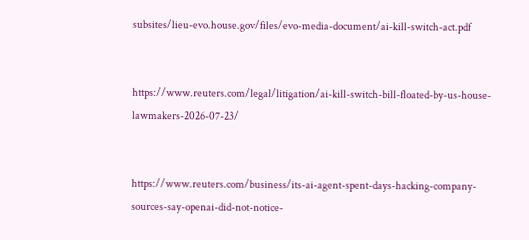subsites/lieu-evo.house.gov/files/evo-media-document/ai-kill-switch-act.pdf


https://www.reuters.com/legal/litigation/ai-kill-switch-bill-floated-by-us-house-lawmakers-2026-07-23/


https://www.reuters.com/business/its-ai-agent-spent-days-hacking-company-sources-say-openai-did-not-notice-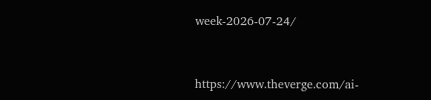week-2026-07-24/


https://www.theverge.com/ai-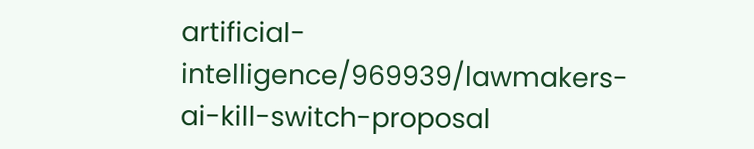artificial-intelligence/969939/lawmakers-ai-kill-switch-proposal